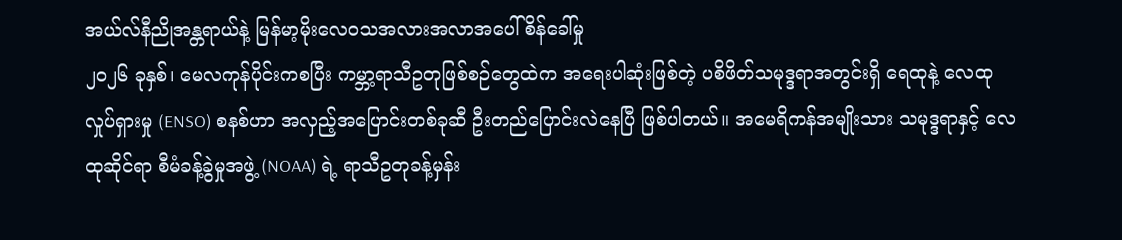အယ်လ်နီညိုအန္တရာယ်နဲ့ မြန်မာ့မိုးလေဝသအလားအလာအပေါ် စိန်ခေါ်မှု
၂၀၂၆ ခုနှစ်၊ မေလကုန်ပိုင်းကစပြီး ကမ္ဘာ့ရာသီဥတုဖြစ်စဉ်တွေထဲက အရေးပါဆုံးဖြစ်တဲ့ ပစိဖိတ်သမုဒ္ဒရာအတွင်းရှိ ရေထုနဲ့ လေထုလှုပ်ရှားမှု (ENSO) စနစ်ဟာ အလှည့်အပြောင်းတစ်ခုဆီ ဦးတည်ပြောင်းလဲနေပြီ ဖြစ်ပါတယ်။ အမေရိကန်အမျိုးသား သမုဒ္ဒရာနှင့် လေထုဆိုင်ရာ စီမံခန့်ခွဲမှုအဖွဲ့ (NOAA) ရဲ့ ရာသီဥတုခန့်မှန်း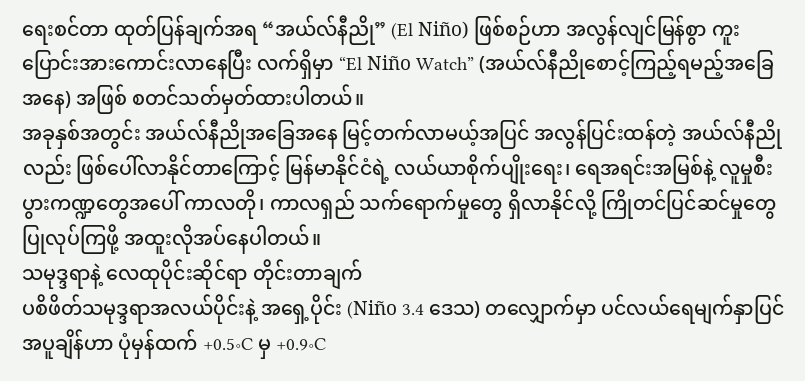ရေးစင်တာ ထုတ်ပြန်ချက်အရ “အယ်လ်နီညို” (El Niño) ဖြစ်စဉ်ဟာ အလွန်လျင်မြန်စွာ ကူးပြောင်းအားကောင်းလာနေပြီး လက်ရှိမှာ “El Niño Watch” (အယ်လ်နီညိုစောင့်ကြည့်ရမည့်အခြေအနေ) အဖြစ် စတင်သတ်မှတ်ထားပါတယ်။
အခုနှစ်အတွင်း အယ်လ်နီညိုအခြေအနေ မြင့်တက်လာမယ့်အပြင် အလွန်ပြင်းထန်တဲ့ အယ်လ်နီညိုလည်း ဖြစ်ပေါ်လာနိုင်တာကြောင့် မြန်မာနိုင်ငံရဲ့ လယ်ယာစိုက်ပျိုးရေး၊ ရေအရင်းအမြစ်နဲ့ လူမှုစီးပွားကဏ္ဍတွေအပေါ် ကာလတို၊ ကာလရှည် သက်ရောက်မှုတွေ ရှိလာနိုင်လို့ ကြိုတင်ပြင်ဆင်မှုတွေ ပြုလုပ်ကြဖို့ အထူးလိုအပ်နေပါတယ်။
သမုဒ္ဒရာနဲ့ လေထုပိုင်းဆိုင်ရာ တိုင်းတာချက်
ပစိဖိတ်သမုဒ္ဒရာအလယ်ပိုင်းနဲ့ အရှေ့ပိုင်း (Niño 3.4 ဒေသ) တလျှောက်မှာ ပင်လယ်ရေမျက်နှာပြင်အပူချိန်ဟာ ပုံမှန်ထက် +0.5∘C မှ +0.9∘C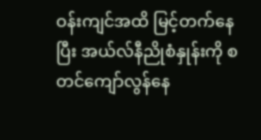ဝန်းကျင်အထိ မြင့်တက်နေပြီး အယ်လ်နီညိုစံနှုန်းကို စတင်ကျော်လွန်နေ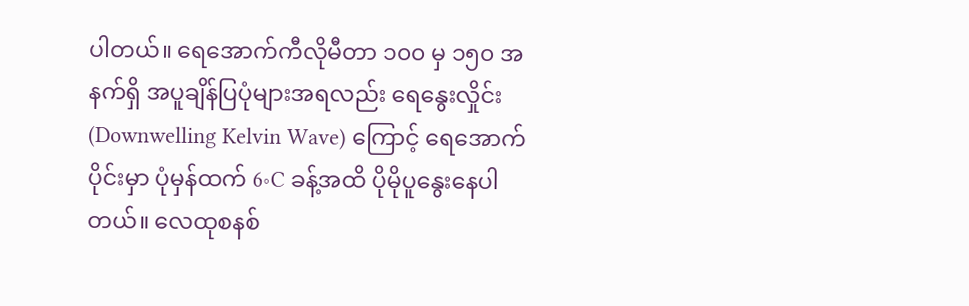ပါတယ်။ ရေအောက်ကီလိုမီတာ ၁၀၀ မှ ၁၅၀ အနက်ရှိ အပူချိန်ပြပုံများအရလည်း ရေနွေးလှိုင်း (Downwelling Kelvin Wave) ကြောင့် ရေအောက်ပိုင်းမှာ ပုံမှန်ထက် 6∘C ခန့်အထိ ပိုမိုပူနွေးနေပါတယ်။ လေထုစနစ်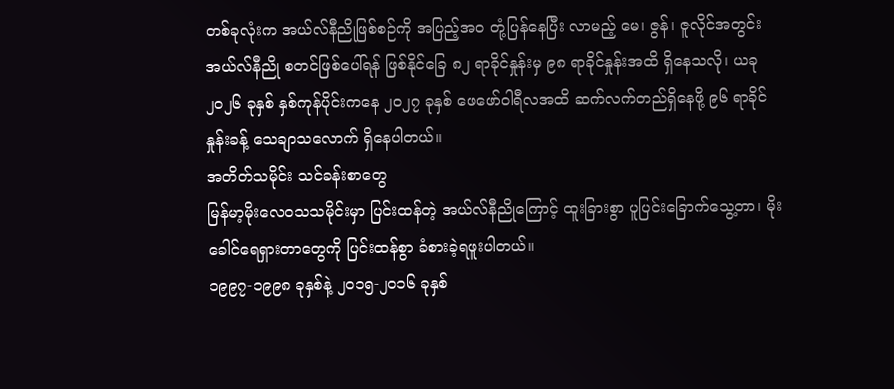တစ်ခုလုံးက အယ်လ်နီညိုဖြစ်စဉ်ကို အပြည့်အဝ တုံ့ပြန်နေပြီး လာမည့် မေ၊ ဇွန်၊ ဇူလိုင်အတွင်း အယ်လ်နီညို စတင်ဖြစ်ပေါ်ရန် ဖြစ်နိုင်ခြေ ၈၂ ရာခိုင်နှုန်းမှ ၉၈ ရာခိုင်နှုန်းအထိ ရှိနေသလို၊ ယခု ၂၀၂၆ ခုနှစ် နှစ်ကုန်ပိုင်းကနေ ၂၀၂၇ ခုနှစ် ဖေဖော်ဝါရီလအထိ ဆက်လက်တည်ရှိနေဖို့ ၉၆ ရာခိုင်နှုန်းခန့် သေချာသလောက် ရှိနေပါတယ်။
အတိတ်သမိုင်း သင်ခန်းစာတွေ
မြန်မာ့မိုးလေဝသသမိုင်းမှာ ပြင်းထန်တဲ့ အယ်လ်နီညိုကြောင့် ထူးခြားစွာ ပူပြင်းခြောက်သွေ့တာ၊ မိုးခေါင်ရေရှားတာတွေကို ပြင်းထန်စွာ ခံစားခဲ့ရဖူးပါတယ်။
၁၉၉၇-၁၉၉၈ ခုနှစ်နဲ့ ၂၀၁၅-၂၀၁၆ ခုနှစ်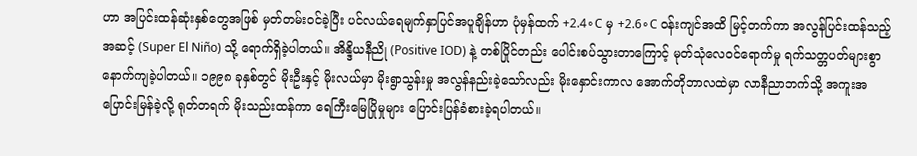ဟာ အပြင်းထန်ဆုံးနှစ်တွေအဖြစ် မှတ်တမ်းဝင်ခဲ့ပြီး ပင်လယ်ရေမျက်နှာပြင်အပူချိန်ဟာ ပုံမှန်ထက် +2.4∘C မှ +2.6∘C ဝန်းကျင်အထိ မြင့်တက်ကာ အလွန်ပြင်းထန်သည့်အဆင့် (Super El Niño) သို့ ရောက်ရှိခဲ့ပါတယ်။ အိန္ဒိယနီညို (Positive IOD) နဲ့ တစ်ပြိုင်တည်း ပေါင်းစပ်သွားတာကြောင့် မုတ်သုံလေဝင်ရောက်မှု ရက်သတ္တပတ်များစွာ နောက်ကျခဲ့ပါတယ်။ ၁၉၉၈ ခုနှစ်တွင် မိုးဦးနှင့် မိုးလယ်မှာ မိုးရွာသွန်းမှု အလွန်နည်းခဲ့သော်လည်း မိုးနှောင်းကာလ အောက်တိုဘာလထဲမှာ လာနီညာဘက်သို့ အကူးအပြောင်းမြန်ခဲ့လို့ ရုတ်တရက် မိုးသည်းထန်ကာ ရေကြီးမြေပြိုမှုများ ပြောင်းပြန်ခံစားခဲ့ရပါတယ်။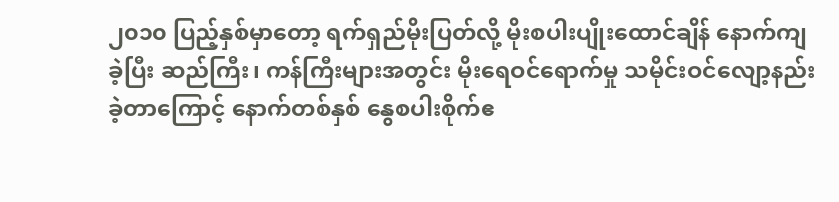၂၀၁၀ ပြည့်နှစ်မှာတော့ ရက်ရှည်မိုးပြတ်လို့ မိုးစပါးပျိုးထောင်ချိန် နောက်ကျခဲ့ပြီး ဆည်ကြီး၊ ကန်ကြီးများအတွင်း မိုးရေဝင်ရောက်မှု သမိုင်းဝင်လျော့နည်းခဲ့တာကြောင့် နောက်တစ်နှစ် နွေစပါးစိုက်ဧ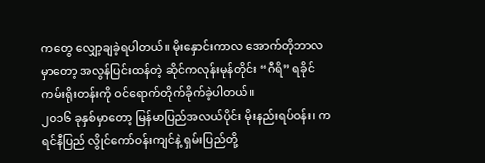ကတွေ လျှော့ချခဲ့ရပါတယ်။ မိုးနှောင်းကာလ အောက်တိုဘာလမှာတော့ အလွန်ပြင်းထန်တဲ့ ဆိုင်ကလုန်းမုန်တိုင်း “ဂီရိ” ရခိုင်ကမ်းရိုးတန်းကို ဝင်ရောက်တိုက်ခိုက်ခဲ့ပါတယ်။
၂၀၁၆ ခုနှစ်မှာတော့ မြန်မာပြည်အလယ်ပိုင်း မိုးနည်းရပ်ဝန်း၊ ကရင်နီပြည် လွိုင်ကော်ဝန်းကျင်နဲ့ ရှမ်းပြည်တို့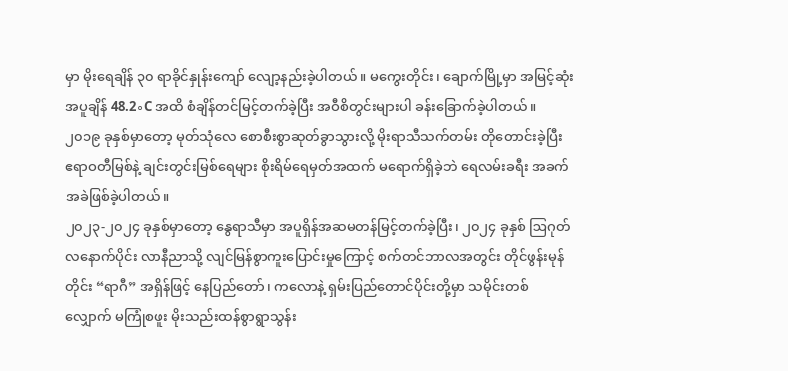မှာ မိုးရေချိန် ၃၀ ရာခိုင်နှုန်းကျော် လျော့နည်းခဲ့ပါတယ်။ မကွေးတိုင်း၊ ချောက်မြို့မှာ အမြင့်ဆုံးအပူချိန် 48.2∘C အထိ စံချိန်တင်မြင့်တက်ခဲ့ပြီး အဝီစိတွင်းများပါ ခန်းခြောက်ခဲ့ပါတယ်။
၂၀၁၉ ခုနှစ်မှာတော့ မုတ်သုံလေ စောစီးစွာဆုတ်ခွာသွားလို့ မိုးရာသီသက်တမ်း တိုတောင်းခဲ့ပြီး ဧရာဝတီမြစ်နဲ့ ချင်းတွင်းမြစ်ရေများ စိုးရိမ်ရေမှတ်အထက် မရောက်ရှိခဲ့ဘဲ ရေလမ်းခရီး အခက်အခဲဖြစ်ခဲ့ပါတယ်။
၂၀၂၃-၂၀၂၄ ခုနှစ်မှာတော့ နွေရာသီမှာ အပူရှိန်အဆမတန်မြင့်တက်ခဲ့ပြီး၊ ၂၀၂၄ ခုနှစ် ဩဂုတ်လနောက်ပိုင်း လာနီညာသို့ လျင်မြန်စွာကူးပြောင်းမှုကြောင့် စက်တင်ဘာလအတွင်း တိုင်ဖွန်းမုန်တိုင်း “ရာဂီ” အရှိန်ဖြင့် နေပြည်တော်၊ ကလောနဲ့ ရှမ်းပြည်တောင်ပိုင်းတို့မှာ သမိုင်းတစ်လျှောက် မကြုံစဖူး မိုးသည်းထန်စွာရွာသွန်း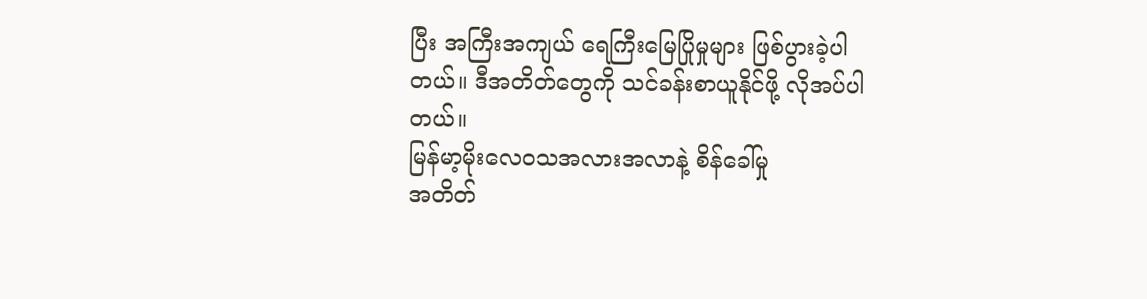ပြီး အကြီးအကျယ် ရေကြီးမြေပြိုမှုများ ဖြစ်ပွားခဲ့ပါတယ်။ ဒီအတိတ်တွေကို သင်ခန်းစာယူနိုင်ဖို့ လိုအပ်ပါတယ်။
မြန်မာ့မိုးလေဝသအလားအလာနဲ့ စိန်ခေါ်မှု
အတိတ်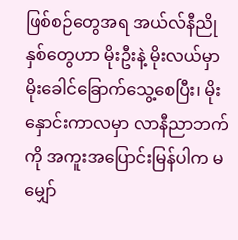ဖြစ်စဉ်တွေအရ အယ်လ်နီညိုနှစ်တွေဟာ မိုးဦးနဲ့ မိုးလယ်မှာ မိုးခေါင်ခြောက်သွေ့စေပြီး၊ မိုးနှောင်းကာလမှာ လာနီညာဘက်ကို အကူးအပြောင်းမြန်ပါက မမျှော်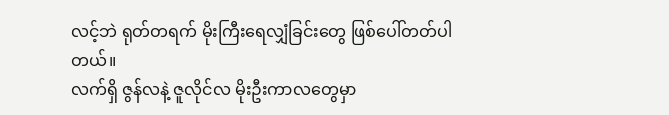လင့်ဘဲ ရုတ်တရက် မိုးကြီးရေလျှံခြင်းတွေ ဖြစ်ပေါ်တတ်ပါတယ်။
လက်ရှိ ဇွန်လနဲ့ ဇူလိုင်လ မိုးဦးကာလတွေမှာ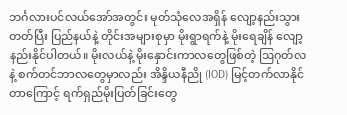ဘင်္ဂလားပင်လယ်အော်အတွင်း မုတ်သုံလေအရှိန် လျော့နည်းသွားတတ်ပြီး ပြည်နယ်နဲ့ တိုင်းအများစုမှာ မိုးရွာရက်နဲ့ မိုးရေချိန် လျော့နည်းနိုင်ပါတယ်။ မိုးလယ်နဲ့ မိုးနှောင်းကာလတွေဖြစ်တဲ့ ဩဂုတ်လနဲ့ စက်တင်ဘာလတွေမှာလည်း အိန္ဒိယနီညို (IOD) မြင့်တက်လာနိုင်တာကြောင့် ရက်ရှည်မိုးပြတ်ခြင်းတွေ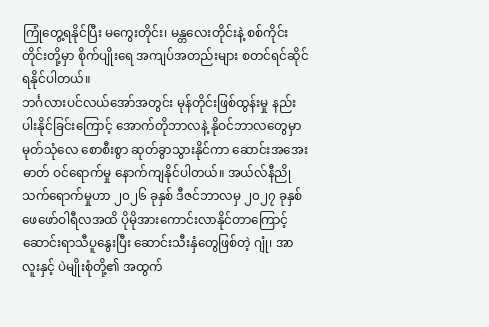ကြုံတွေ့ရနိုင်ပြီး မကွေးတိုင်း၊ မန္တလေးတိုင်းနဲ့ စစ်ကိုင်းတိုင်းတို့မှာ စိုက်ပျိုးရေ အကျပ်အတည်းများ စတင်ရင်ဆိုင်ရနိုင်ပါတယ်။
ဘင်္ဂလားပင်လယ်အော်အတွင်း မုန်တိုင်းဖြစ်ထွန်းမှု နည်းပါးနိုင်ခြင်းကြောင့် အောက်တိုဘာလနဲ့ နိုဝင်ဘာလတွေမှာ မုတ်သုံလေ စောစီးစွာ ဆုတ်ခွာသွားနိုင်ကာ ဆောင်းအအေးဓာတ် ဝင်ရောက်မှု နောက်ကျနိုင်ပါတယ်။ အယ်လ်နီညိုသက်ရောက်မှုဟာ ၂၀၂၆ ခုနှစ် ဒီဇင်ဘာလမှ ၂၀၂၇ ခုနှစ် ဖေဖော်ဝါရီလအထိ ပိုမိုအားကောင်းလာနိုင်တာကြောင့် ဆောင်းရာသီပူနွေးပြီး ဆောင်းသီးနှံတွေဖြစ်တဲ့ ဂျုံ၊ အာလူးနှင့် ပဲမျိုးစုံတို့၏ အထွက်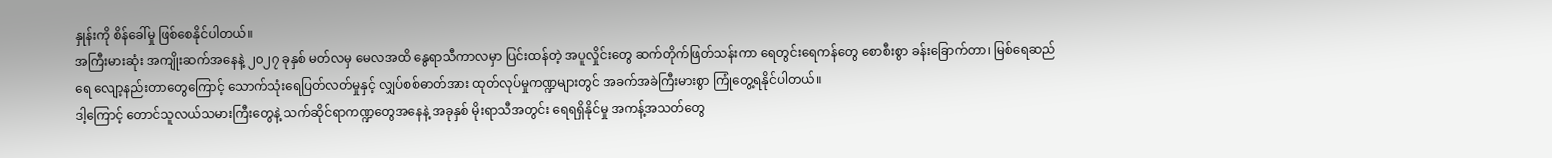နှုန်းကို စိန်ခေါ်မှု ဖြစ်စေနိုင်ပါတယ်။
အကြီးမားဆုံး အကျိုးဆက်အနေနဲ့ ၂၀၂၇ ခုနှစ် မတ်လမှ မေလအထိ နွေရာသီကာလမှာ ပြင်းထန်တဲ့ အပူလှိုင်းတွေ ဆက်တိုက်ဖြတ်သန်းကာ ရေတွင်းရေကန်တွေ စောစီးစွာ ခန်းခြောက်တာ၊ မြစ်ရေဆည်ရေ လျော့နည်းတာတွေကြောင့် သောက်သုံးရေပြတ်လတ်မှုနှင့် လျှပ်စစ်ဓာတ်အား ထုတ်လုပ်မှုကဏ္ဍများတွင် အခက်အခဲကြီးမားစွာ ကြုံတွေ့ရနိုင်ပါတယ်။
ဒါ့ကြောင့် တောင်သူလယ်သမားကြီးတွေနဲ့ သက်ဆိုင်ရာကဏ္ဍတွေအနေနဲ့ အခုနှစ် မိုးရာသီအတွင်း ရေရရှိနိုင်မှု အကန့်အသတ်တွေ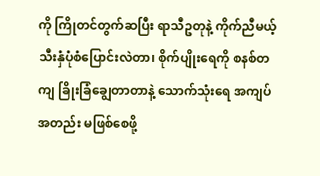ကို ကြိုတင်တွက်ဆပြီး ရာသီဥတုနဲ့ ကိုက်ညီမယ့် သီးနှံပုံစံပြောင်းလဲတာ၊ စိုက်ပျိုးရေကို စနစ်တကျ ခြိုးခြံချွေတာတာနဲ့ သောက်သုံးရေ အကျပ်အတည်း မဖြစ်စေဖို့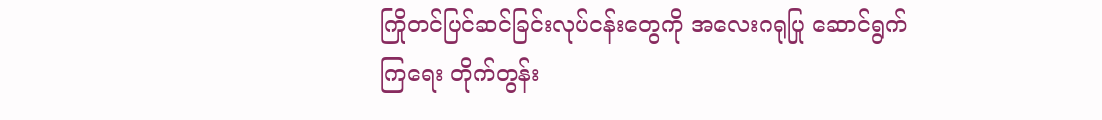ကြိုတင်ပြင်ဆင်ခြင်းလုပ်ငန်းတွေကို အလေးဂရုပြု ဆောင်ရွက်ကြရေး တိုက်တွန်း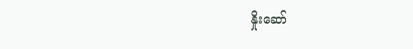နှိုးဆော်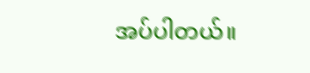အပ်ပါတယ်။